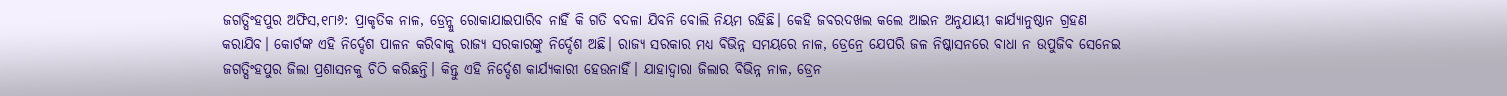ଜଗତ୍ସିଂହପୁର ଅଫିସ,୧୮ା୬: ପ୍ରାକୃତିକ ନାଳ, ଡ୍ରେନ୍କୁ ରୋକାଯାଇପାରିବ ନାହିଁ କି ଗତି ବଦଳା ଯିବନି ବୋଲି ନିୟମ ରହିଛି। କେହି ଜବରଦଖଲ କଲେ ଆଇନ ଅନୁଯାୟୀ କାର୍ଯ୍ୟାନୁଷ୍ଠାନ ଗ୍ରହଣ କରାଯିବ। କୋର୍ଟଙ୍କ ଏହି ନିର୍ଦ୍ଦେଶ ପାଳନ କରିବାକୁ ରାଜ୍ୟ ସରକାରଙ୍କୁ ନିର୍ଦ୍ଦେଶ ଅଛି। ରାଜ୍ୟ ସରକାର ମଧ୍ୟ ବିଭିନ୍ନ ସମୟରେ ନାଳ, ଡ୍ରେନ୍ରେ ଯେପରି ଜଳ ନିଷ୍କାସନରେ ବାଧା ନ ଉପୁଜିବ ସେନେଇ ଜଗତ୍ସିଂହପୁର ଜିଲା ପ୍ରଶାସନକୁ ଚିଠି କରିଛନ୍ତି। କିନ୍ତୁ ଏହି ନିର୍ଦ୍ଦେଶ କାର୍ଯ୍ୟକାରୀ ହେଉନାହିଁ। ଯାହାଦ୍ୱାରା ଜିଲାର ବିଭିନ୍ନ ନାଳ, ଡ୍ରେନ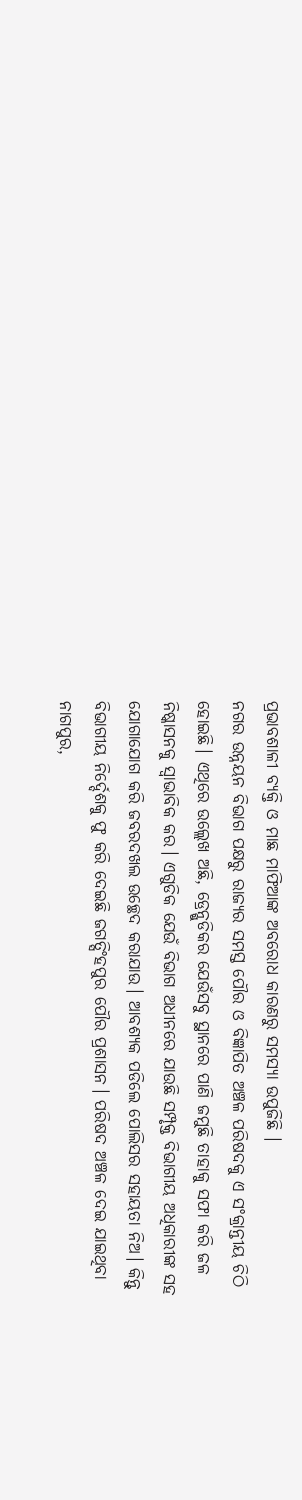ପ୍ରଭାବଶାଳୀ ବ୍ୟକ୍ତି ଓ ମାଛ ମାଫିଆଙ୍କ ଅବରୋଧ କାରଣରୁ ସମସ୍ୟା ଉପୁଜିଛି ।
ନଗର ଉନ୍ନୟନ ବିଭାଗ ପକ୍ଷରୁ ରାଜ୍ୟର ସମସ୍ତ ପୌର ଓ ବିଜ୍ଞାପିତ ଅଞ୍ଚଳ ପରିଷଦକୁ ଏ ସଂକ୍ରାନ୍ତୀୟ ଚିଠି ହୋଇଛି। ଏଥିରେ ଉଲ୍ଲେଖ ଅଛି, ଡ୍ରେନ୍ଗୁଡିକର ଯେଉଁସବୁ ସ୍ଥାନରେ ପାଣି ଜମୁଛି ତାହାକୁ ସଫା କରି ଜଳ ନିଷ୍କାସନକୁ ସ୍ବାଭାବିକ କର। ଏଗୁଡିକ ଯେଉଁ ବିଭାଗ ଅଧୀନରେ ଯାଉଛି ସମ୍ପୃକ୍ତ ବିଭାଗୀୟ ଅଧିକାରୀଙ୍କ ସହ ଯୋଗାଯୋଗ କରି ଜବରଦଖଲ ଉଚ୍ଛେଦ କରାଯାଉ। ଆବଶ୍ୟକ ପଡିଲେ ପୋଲିସର ସହାୟତା ନିଅ। କିନ୍ତୁ ବିଭାଗୀୟ ନିର୍ଦ୍ଦେଶକୁ ଫୁ କରି ଦେଇଛି ଜଗତ୍ସିଂହପୁର ପୌର ପ୍ରଶାସନ। ପରିଷଦ ଅଞ୍ଚଳ ଦେଇ ଯାଇଥିବା ନାଗପୁର,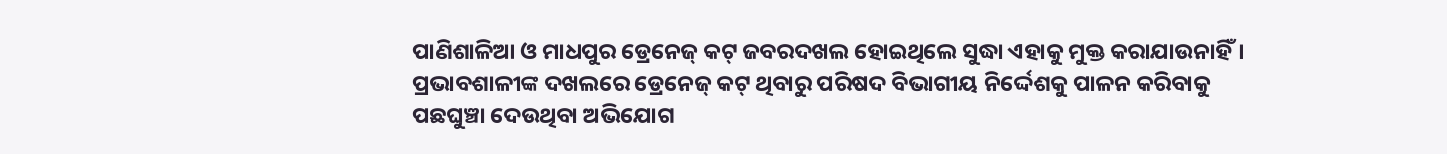ପାଣିଶାଳିଆ ଓ ମାଧପୁର ଡ୍ରେନେଜ୍ କଟ୍ ଜବରଦଖଲ ହୋଇଥିଲେ ସୁଦ୍ଧା ଏହାକୁ ମୁକ୍ତ କରାଯାଉନାହିଁ। ପ୍ରଭାବଶାଳୀଙ୍କ ଦଖଲରେ ଡ୍ରେନେଜ୍ କଟ୍ ଥିବାରୁ ପରିଷଦ ବିଭାଗୀୟ ନିର୍ଦ୍ଦେଶକୁ ପାଳନ କରିବାକୁ ପଛଘୁଞ୍ଚା ଦେଉଥିବା ଅଭିଯୋଗ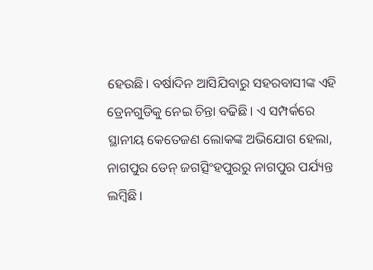ହେଉଛି। ବର୍ଷାଦିନ ଆସିଯିବାରୁ ସହରବାସୀଙ୍କ ଏହି ଡ୍ରେନଗୁଡିକୁ ନେଇ ଚିନ୍ତା ବଢିଛି। ଏ ସମ୍ପର୍କରେ ସ୍ଥାନୀୟ କେତେଜଣ ଲୋକଙ୍କ ଅଭିଯୋଗ ହେଲା, ନାଗପୁର ଡେନ୍ ଜଗତ୍ସିଂହପୁରରୁ ନାଗପୁର ପର୍ଯ୍ୟନ୍ତ ଲମ୍ବିଛି।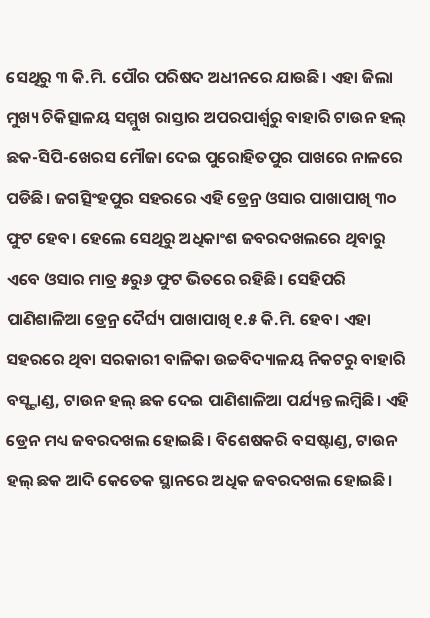ସେଥିରୁ ୩ କି.ମି. ପୌର ପରିଷଦ ଅଧୀନରେ ଯାଉଛି। ଏହା ଜିଲା ମୁଖ୍ୟ ଚିକିତ୍ସାଳୟ ସମ୍ମୁଖ ରାସ୍ତାର ଅପରପାର୍ଶ୍ୱରୁ ବାହାରି ଟାଉନ ହଲ୍ ଛକ-ସିପି-ଖେରସ ମୌଜା ଦେଇ ପୁରୋହିତପୁର ପାଖରେ ନାଳରେ ପଡିଛି। ଜଗତ୍ସିଂହପୁର ସହରରେ ଏହି ଡ୍ରେନ୍ର ଓସାର ପାଖାପାଖି ୩୦ ଫୁଟ ହେବ। ହେଲେ ସେଥିରୁ ଅଧିକାଂଶ ଜବରଦଖଲରେ ଥିବାରୁ ଏବେ ଓସାର ମାତ୍ର ୫ରୁ୬ ଫୁଟ ଭିତରେ ରହିଛି। ସେହିପରି ପାଣିଶାଳିଆ ଡ୍ରେନ୍ର ଦୈର୍ଘ୍ୟ ପାଖାପାଖି ୧.୫ କି.ମି. ହେବ। ଏହା ସହରରେ ଥିବା ସରକାରୀ ବାଳିକା ଉଚ୍ଚବିଦ୍ୟାଳୟ ନିକଟରୁ ବାହାରି ବସ୍ଷ୍ଟାଣ୍ଡ, ଟାଉନ ହଲ୍ ଛକ ଦେଇ ପାଣିଶାଳିଆ ପର୍ଯ୍ୟନ୍ତ ଲମ୍ବିଛି। ଏହି ଡ୍ରେନ ମଧ୍ୟ ଜବରଦଖଲ ହୋଇଛି। ବିଶେଷକରି ବସଷ୍ଟାଣ୍ଡ, ଟାଉନ ହଲ୍ ଛକ ଆଦି କେତେକ ସ୍ଥାନରେ ଅଧିକ ଜବରଦଖଲ ହୋଇଛି।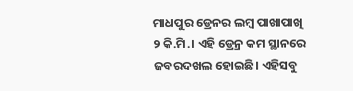ମାଧପୁର ଡ୍ରେନର ଲମ୍ବ ପାଖାପାଖି ୨ କି.ମି.। ଏହି ଡ୍ରେନ୍ର କମ ସ୍ଥାନରେ ଜବରଦଖଲ ହୋଇଛି। ଏହିସବୁ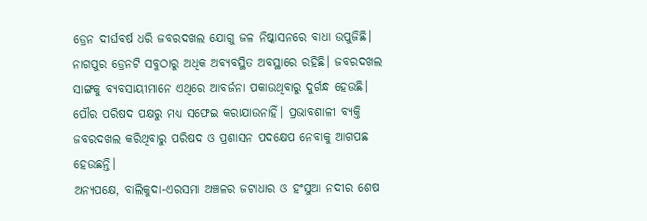ଡ୍ରେନ ଦୀର୍ଘବର୍ଷ ଧରି ଜବରଦଖଲ ଯୋଗୁ ଜଳ ନିଷ୍କାସନରେ ବାଧା ଉପୁଜିଛି। ନାଗପୁର ଡ୍ରେନଟି ସବୁଠାରୁ ଅଧିକ ଅବ୍ୟବସ୍ଥିତ ଅବସ୍ଥାରେ ରହିଛି। ଜବରଦଖଲ ସାଙ୍ଗକୁ ବ୍ୟବସାୟୀମାନେ ଏଥିରେ ଆବର୍ଜନା ପକାଉଥିବାରୁ ଦୁର୍ଗନ୍ଧ ହେଉଛି। ପୌର ପରିଷଦ ପକ୍ଷରୁ ମଧ୍ୟ ସଫେଇ କରାଯାଉନାହିଁ। ପ୍ରଭାବଶାଳୀ ବ୍ୟକ୍ତି ଜବରଦଖଲ କରିଥିବାରୁ ପରିଷଦ ଓ ପ୍ରଶାସନ ପଦକ୍ଷେପ ନେବାକୁ ଆଗପଛ ହେଉଛନ୍ତି।
ଅନ୍ୟପକ୍ଷେ, ବାଲିକୁଦା-ଏରସମା ଅଞ୍ଚଳର ଜଟାଧାର ଓ ହଂସୁଆ ନଦୀର ଶେଷ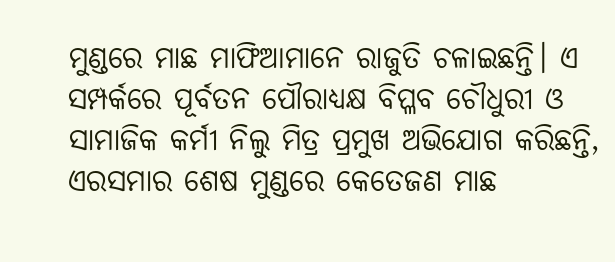ମୁଣ୍ଡରେ ମାଛ ମାଫିଆମାନେ ରାଜୁତି ଚଳାଇଛନ୍ତି। ଏ ସମ୍ପର୍କରେ ପୂର୍ବତନ ପୌରାଧ୍ୟକ୍ଷ ବିପ୍ଳବ ଚୌଧୁରୀ ଓ ସାମାଜିକ କର୍ମୀ ନିଲୁ ମିତ୍ର ପ୍ରମୁଖ ଅଭିଯୋଗ କରିଛନ୍ତି, ଏରସମାର ଶେଷ ମୁଣ୍ଡରେ କେତେଜଣ ମାଛ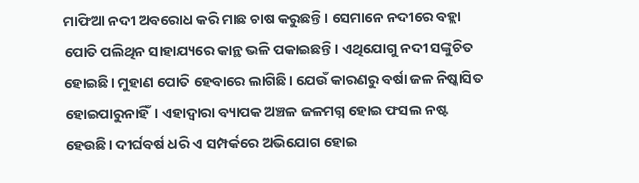ମାଫିଆ ନଦୀ ଅବରୋଧ କରି ମାଛ ଚାଷ କରୁଛନ୍ତି। ସେମାନେ ନଦୀରେ ବହ୍ଲା ପୋତି ପଲିଥିନ ସାହାଯ୍ୟରେ କାନ୍ଥ ଭଳି ପକାଇଛନ୍ତି। ଏଥିଯୋଗୁ ନଦୀ ସଙ୍କୁଚିତ ହୋଇଛି। ମୁହାଣ ପୋତି ହେବାରେ ଲାଗିଛି। ଯେଉଁ କାରଣରୁ ବର୍ଷା ଜଳ ନିଷ୍କାସିତ ହୋଇପାରୁନାହିଁ। ଏହାଦ୍ୱାରା ବ୍ୟାପକ ଅଞ୍ଚଳ ଜଳମଗ୍ନ ହୋଇ ଫସଲ ନଷ୍ଟ ହେଉଛି। ଦୀର୍ଘବର୍ଷ ଧରି ଏ ସମ୍ପର୍କରେ ଅଭିଯୋଗ ହୋଇ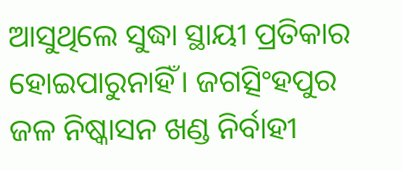ଆସୁଥିଲେ ସୁଦ୍ଧା ସ୍ଥାୟୀ ପ୍ରତିକାର ହୋଇପାରୁନାହିଁ। ଜଗତ୍ସିଂହପୁର ଜଳ ନିଷ୍କାସନ ଖଣ୍ଡ ନିର୍ବାହୀ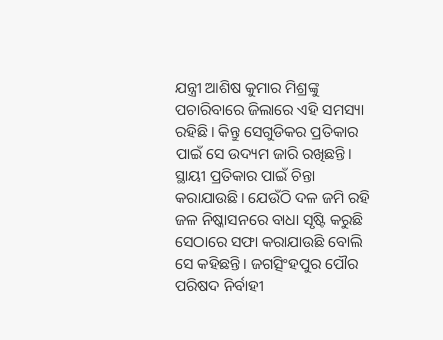ଯନ୍ତ୍ରୀ ଆଶିଷ କୁମାର ମିଶ୍ରଙ୍କୁ ପଚାରିବାରେ ଜିଲାରେ ଏହି ସମସ୍ୟା ରହିଛି। କିନ୍ତୁ ସେଗୁଡିକର ପ୍ରତିକାର ପାଇଁ ସେ ଉଦ୍ୟମ ଜାରି ରଖିଛନ୍ତି। ସ୍ଥାୟୀ ପ୍ରତିକାର ପାଇଁ ଚିନ୍ତା କରାଯାଉଛି। ଯେଉଁଠି ଦଳ ଜମି ରହି ଜଳ ନିଷ୍କାସନରେ ବାଧା ସୃଷ୍ଟି କରୁଛି ସେଠାରେ ସଫା କରାଯାଉଛି ବୋଲି ସେ କହିଛନ୍ତି। ଜଗତ୍ସିଂହପୁର ପୌର ପରିଷଦ ନିର୍ବାହୀ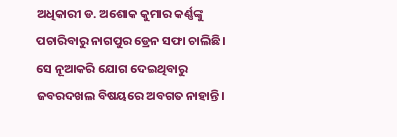ଅଧିକାରୀ ଡ. ଅଶୋକ କୁମାର କର୍ଣ୍ଣଙ୍କୁ ପଚାରିବାରୁ ନାଗପୁର ଡ୍ରେନ ସଫା ଚାଲିଛି। ସେ ନୂଆକରି ଯୋଗ ଦେଇଥିବାରୁ ଜବରଦଖଲ ବିଷୟରେ ଅବଗତ ନାହାନ୍ତି।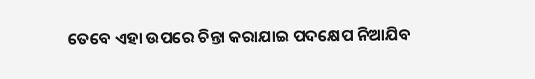ତେବେ ଏହା ଉପରେ ଚିନ୍ତା କରାଯାଇ ପଦକ୍ଷେପ ନିଆଯିବ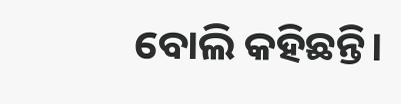ବୋଲି କହିଛନ୍ତି।